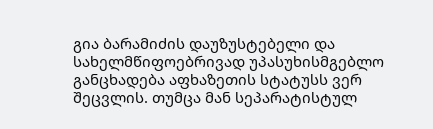გია ბარამიძის დაუზუსტებელი და სახელმწიფოებრივად უპასუხისმგებლო განცხადება აფხაზეთის სტატუსს ვერ შეცვლის. თუმცა მან სეპარატისტულ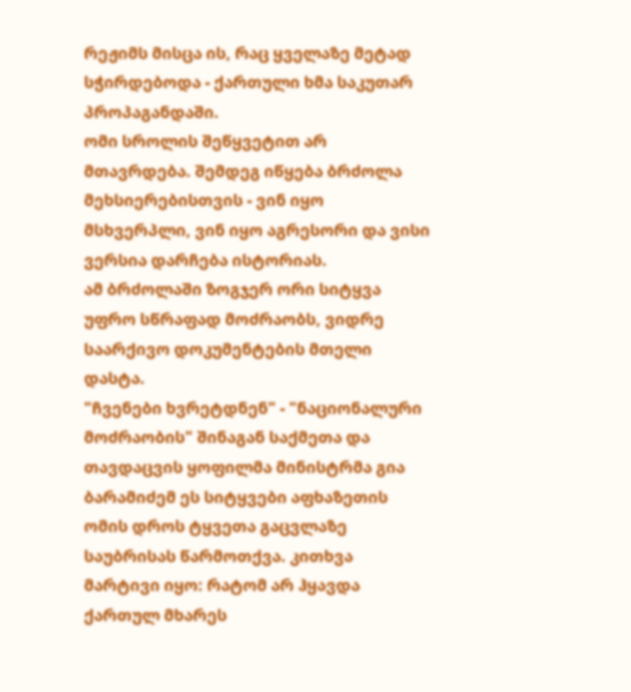რეჟიმს მისცა ის, რაც ყველაზე მეტად სჭირდებოდა - ქართული ხმა საკუთარ პროპაგანდაში.
ომი სროლის შეწყვეტით არ მთავრდება. შემდეგ იწყება ბრძოლა მეხსიერებისთვის - ვინ იყო მსხვერპლი, ვინ იყო აგრესორი და ვისი ვერსია დარჩება ისტორიას.
ამ ბრძოლაში ზოგჯერ ორი სიტყვა უფრო სწრაფად მოძრაობს, ვიდრე საარქივო დოკუმენტების მთელი დასტა.
"ჩვენები ხვრეტდნენ" - "ნაციონალური მოძრაობის" შინაგან საქმეთა და თავდაცვის ყოფილმა მინისტრმა გია ბარამიძემ ეს სიტყვები აფხაზეთის ომის დროს ტყვეთა გაცვლაზე საუბრისას წარმოთქვა. კითხვა მარტივი იყო: რატომ არ ჰყავდა ქართულ მხარეს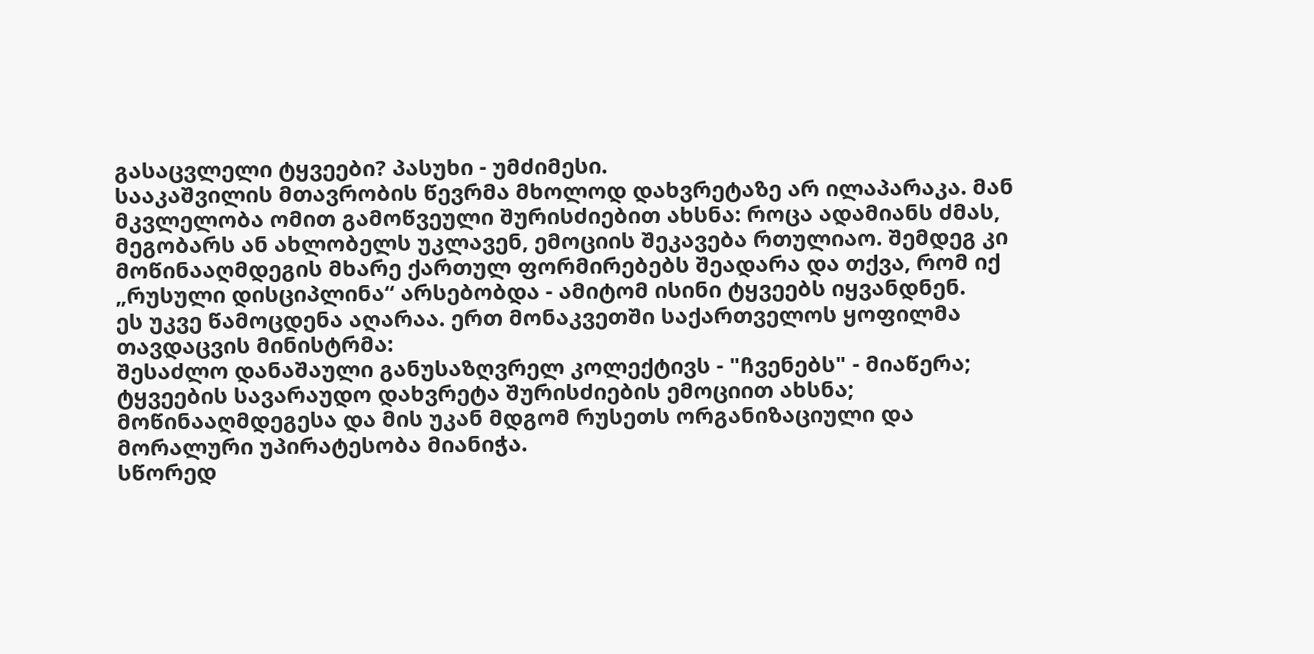გასაცვლელი ტყვეები? პასუხი - უმძიმესი.
სააკაშვილის მთავრობის წევრმა მხოლოდ დახვრეტაზე არ ილაპარაკა. მან მკვლელობა ომით გამოწვეული შურისძიებით ახსნა: როცა ადამიანს ძმას, მეგობარს ან ახლობელს უკლავენ, ემოციის შეკავება რთულიაო. შემდეგ კი მოწინააღმდეგის მხარე ქართულ ფორმირებებს შეადარა და თქვა, რომ იქ „რუსული დისციპლინა“ არსებობდა - ამიტომ ისინი ტყვეებს იყვანდნენ.
ეს უკვე წამოცდენა აღარაა. ერთ მონაკვეთში საქართველოს ყოფილმა თავდაცვის მინისტრმა:
შესაძლო დანაშაული განუსაზღვრელ კოლექტივს - "ჩვენებს" - მიაწერა;
ტყვეების სავარაუდო დახვრეტა შურისძიების ემოციით ახსნა;
მოწინააღმდეგესა და მის უკან მდგომ რუსეთს ორგანიზაციული და მორალური უპირატესობა მიანიჭა.
სწორედ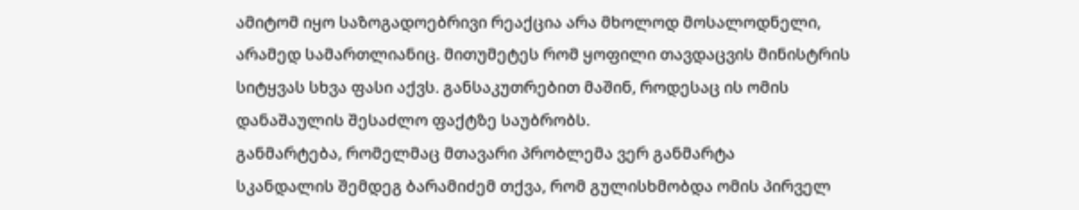ამიტომ იყო საზოგადოებრივი რეაქცია არა მხოლოდ მოსალოდნელი, არამედ სამართლიანიც. მითუმეტეს რომ ყოფილი თავდაცვის მინისტრის სიტყვას სხვა ფასი აქვს. განსაკუთრებით მაშინ, როდესაც ის ომის დანაშაულის შესაძლო ფაქტზე საუბრობს.
განმარტება, რომელმაც მთავარი პრობლემა ვერ განმარტა
სკანდალის შემდეგ ბარამიძემ თქვა, რომ გულისხმობდა ომის პირველ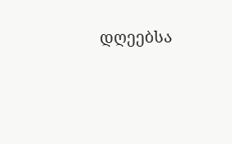დღეებსა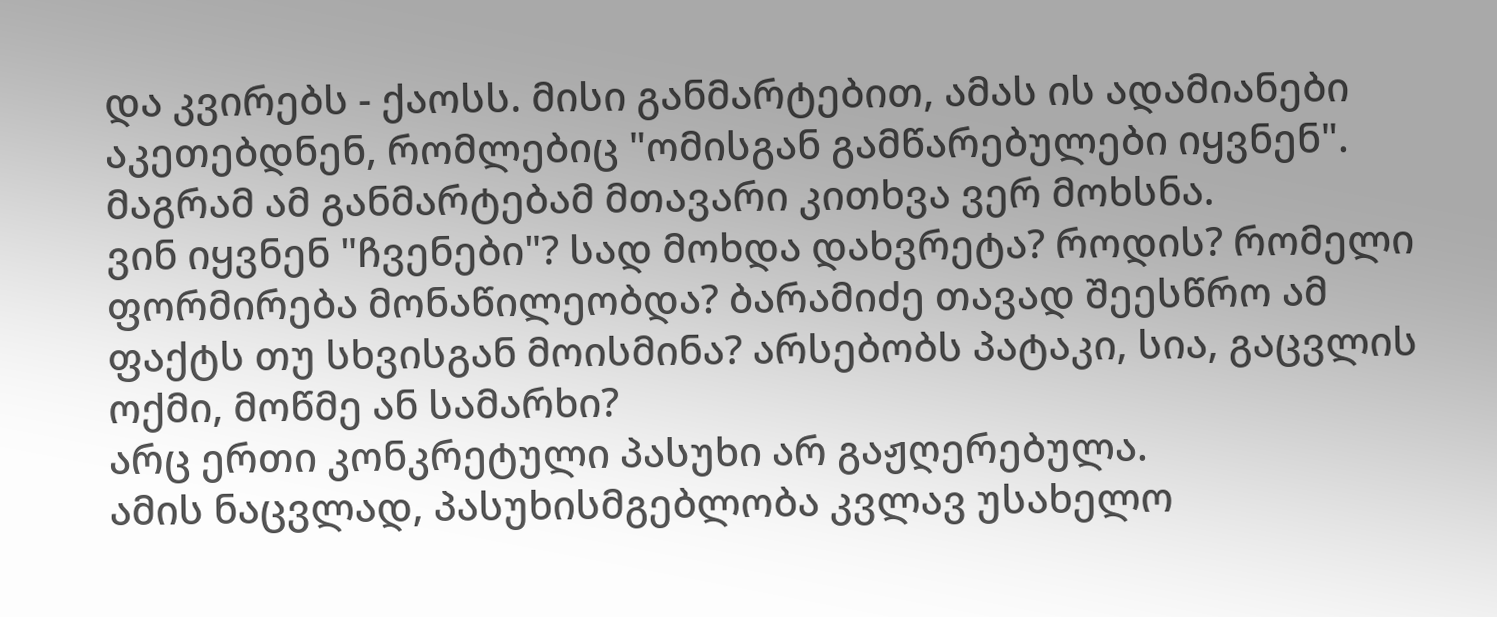და კვირებს - ქაოსს. მისი განმარტებით, ამას ის ადამიანები აკეთებდნენ, რომლებიც "ომისგან გამწარებულები იყვნენ".
მაგრამ ამ განმარტებამ მთავარი კითხვა ვერ მოხსნა.
ვინ იყვნენ "ჩვენები"? სად მოხდა დახვრეტა? როდის? რომელი ფორმირება მონაწილეობდა? ბარამიძე თავად შეესწრო ამ ფაქტს თუ სხვისგან მოისმინა? არსებობს პატაკი, სია, გაცვლის ოქმი, მოწმე ან სამარხი?
არც ერთი კონკრეტული პასუხი არ გაჟღერებულა.
ამის ნაცვლად, პასუხისმგებლობა კვლავ უსახელო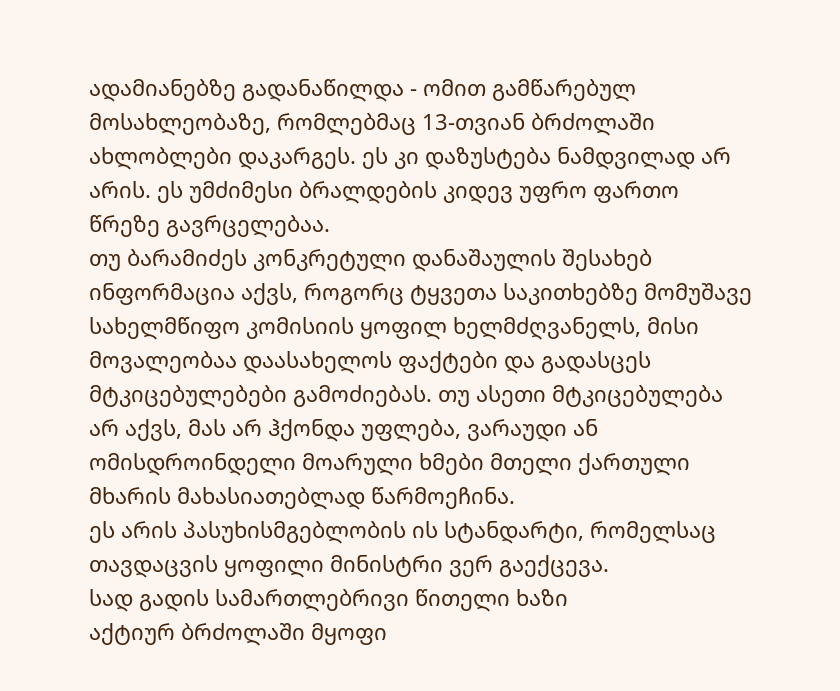ადამიანებზე გადანაწილდა - ომით გამწარებულ მოსახლეობაზე, რომლებმაც 13-თვიან ბრძოლაში ახლობლები დაკარგეს. ეს კი დაზუსტება ნამდვილად არ არის. ეს უმძიმესი ბრალდების კიდევ უფრო ფართო წრეზე გავრცელებაა.
თუ ბარამიძეს კონკრეტული დანაშაულის შესახებ ინფორმაცია აქვს, როგორც ტყვეთა საკითხებზე მომუშავე სახელმწიფო კომისიის ყოფილ ხელმძღვანელს, მისი მოვალეობაა დაასახელოს ფაქტები და გადასცეს მტკიცებულებები გამოძიებას. თუ ასეთი მტკიცებულება არ აქვს, მას არ ჰქონდა უფლება, ვარაუდი ან ომისდროინდელი მოარული ხმები მთელი ქართული მხარის მახასიათებლად წარმოეჩინა.
ეს არის პასუხისმგებლობის ის სტანდარტი, რომელსაც თავდაცვის ყოფილი მინისტრი ვერ გაექცევა.
სად გადის სამართლებრივი წითელი ხაზი
აქტიურ ბრძოლაში მყოფი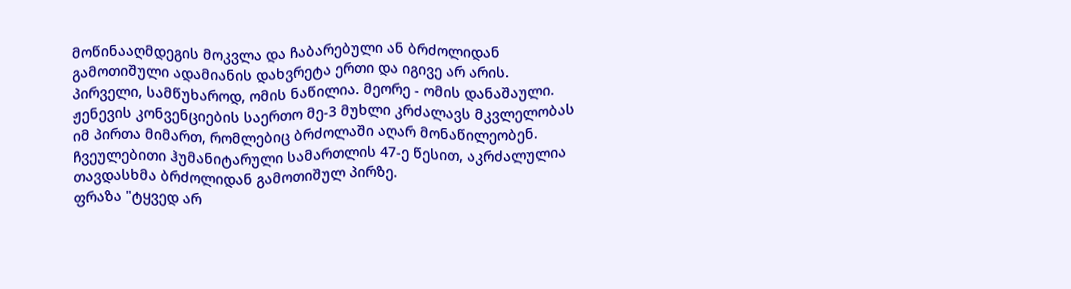მოწინააღმდეგის მოკვლა და ჩაბარებული ან ბრძოლიდან გამოთიშული ადამიანის დახვრეტა ერთი და იგივე არ არის.
პირველი, სამწუხაროდ, ომის ნაწილია. მეორე - ომის დანაშაული.
ჟენევის კონვენციების საერთო მე-3 მუხლი კრძალავს მკვლელობას იმ პირთა მიმართ, რომლებიც ბრძოლაში აღარ მონაწილეობენ. ჩვეულებითი ჰუმანიტარული სამართლის 47-ე წესით, აკრძალულია თავდასხმა ბრძოლიდან გამოთიშულ პირზე.
ფრაზა "ტყვედ არ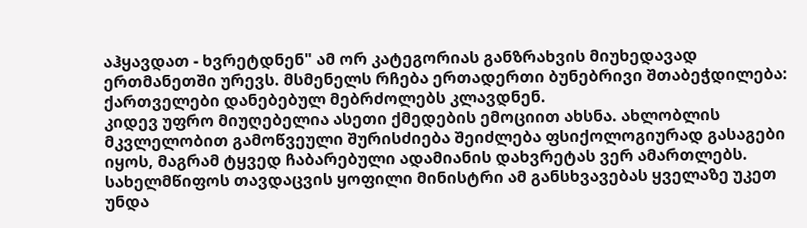აჰყავდათ - ხვრეტდნენ" ამ ორ კატეგორიას განზრახვის მიუხედავად ერთმანეთში ურევს. მსმენელს რჩება ერთადერთი ბუნებრივი შთაბეჭდილება: ქართველები დანებებულ მებრძოლებს კლავდნენ.
კიდევ უფრო მიუღებელია ასეთი ქმედების ემოციით ახსნა. ახლობლის მკვლელობით გამოწვეული შურისძიება შეიძლება ფსიქოლოგიურად გასაგები იყოს, მაგრამ ტყვედ ჩაბარებული ადამიანის დახვრეტას ვერ ამართლებს. სახელმწიფოს თავდაცვის ყოფილი მინისტრი ამ განსხვავებას ყველაზე უკეთ უნდა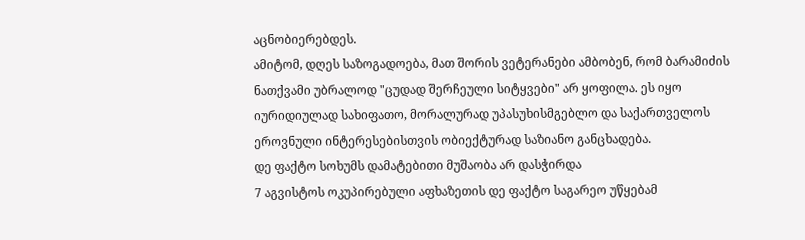აცნობიერებდეს.
ამიტომ, დღეს საზოგადოება, მათ შორის ვეტერანები ამბობენ, რომ ბარამიძის ნათქვამი უბრალოდ "ცუდად შერჩეული სიტყვები" არ ყოფილა. ეს იყო იურიდიულად სახიფათო, მორალურად უპასუხისმგებლო და საქართველოს ეროვნული ინტერესებისთვის ობიექტურად საზიანო განცხადება.
დე ფაქტო სოხუმს დამატებითი მუშაობა არ დასჭირდა
7 აგვისტოს ოკუპირებული აფხაზეთის დე ფაქტო საგარეო უწყებამ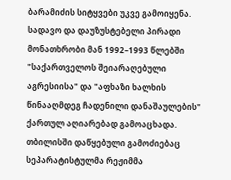ბარამიძის სიტყვები უკვე გამოიყენა. სადავო და დაუზუსტებელი პირადი მონათხრობი მან 1992–1993 წლებში "საქართველოს შეიარაღებული აგრესიისა" და "აფხაზი ხალხის წინააღმდეგ ჩადენილი დანაშაულების" ქართულ აღიარებად გამოაცხადა.
თბილისში დაწყებული გამოძიებაც სეპარატისტულმა რეჟიმმა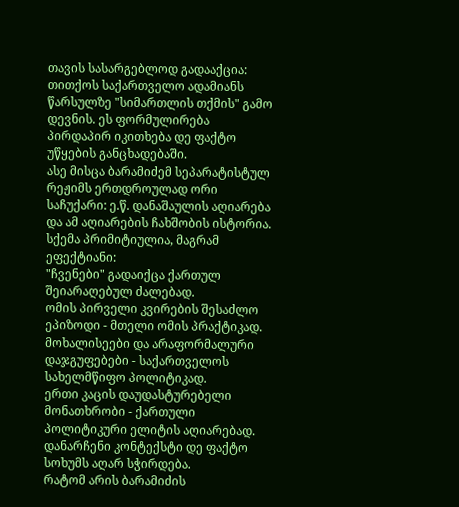თავის სასარგებლოდ გადააქცია: თითქოს საქართველო ადამიანს წარსულზე "სიმართლის თქმის" გამო დევნის. ეს ფორმულირება პირდაპირ იკითხება დე ფაქტო უწყების განცხადებაში.
ასე მისცა ბარამიძემ სეპარატისტულ რეჟიმს ერთდროულად ორი საჩუქარი: ე.წ. დანაშაულის აღიარება და ამ აღიარების ჩახშობის ისტორია.
სქემა პრიმიტიულია, მაგრამ ეფექტიანი:
"ჩვენები" გადაიქცა ქართულ შეიარაღებულ ძალებად.
ომის პირველი კვირების შესაძლო ეპიზოდი - მთელი ომის პრაქტიკად.
მოხალისეები და არაფორმალური დაჯგუფებები - საქართველოს სახელმწიფო პოლიტიკად.
ერთი კაცის დაუდასტურებელი მონათხრობი - ქართული პოლიტიკური ელიტის აღიარებად.
დანარჩენი კონტექსტი დე ფაქტო სოხუმს აღარ სჭირდება.
რატომ არის ბარამიძის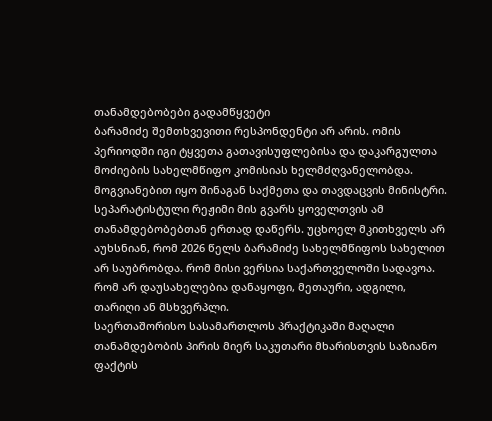თანამდებობები გადამწყვეტი
ბარამიძე შემთხვევითი რესპონდენტი არ არის. ომის პერიოდში იგი ტყვეთა გათავისუფლებისა და დაკარგულთა მოძიების სახელმწიფო კომისიას ხელმძღვანელობდა. მოგვიანებით იყო შინაგან საქმეთა და თავდაცვის მინისტრი.
სეპარატისტული რეჟიმი მის გვარს ყოველთვის ამ თანამდებობებთან ერთად დაწერს. უცხოელ მკითხველს არ აუხსნიან, რომ 2026 წელს ბარამიძე სახელმწიფოს სახელით არ საუბრობდა. რომ მისი ვერსია საქართველოში სადავოა. რომ არ დაუსახელებია დანაყოფი, მეთაური, ადგილი, თარიღი ან მსხვერპლი.
საერთაშორისო სასამართლოს პრაქტიკაში მაღალი თანამდებობის პირის მიერ საკუთარი მხარისთვის საზიანო ფაქტის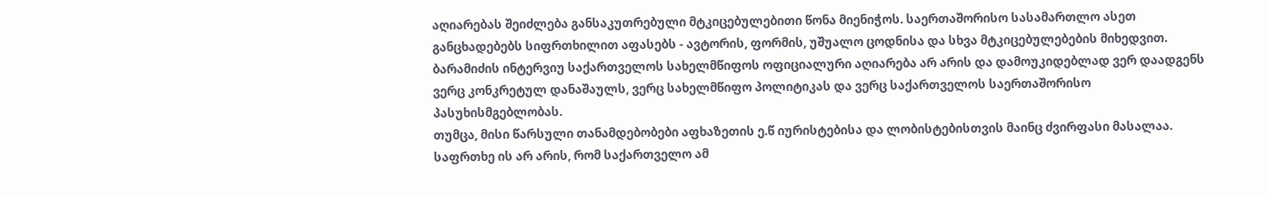აღიარებას შეიძლება განსაკუთრებული მტკიცებულებითი წონა მიენიჭოს. საერთაშორისო სასამართლო ასეთ განცხადებებს სიფრთხილით აფასებს - ავტორის, ფორმის, უშუალო ცოდნისა და სხვა მტკიცებულებების მიხედვით.
ბარამიძის ინტერვიუ საქართველოს სახელმწიფოს ოფიციალური აღიარება არ არის და დამოუკიდებლად ვერ დაადგენს ვერც კონკრეტულ დანაშაულს, ვერც სახელმწიფო პოლიტიკას და ვერც საქართველოს საერთაშორისო პასუხისმგებლობას.
თუმცა, მისი წარსული თანამდებობები აფხაზეთის ე.წ იურისტებისა და ლობისტებისთვის მაინც ძვირფასი მასალაა. საფრთხე ის არ არის, რომ საქართველო ამ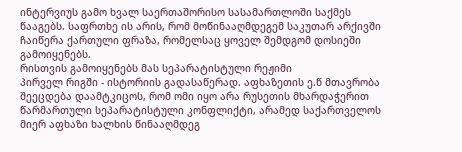ინტერვიუს გამო ხვალ საერთაშორისო სასამართლოში საქმეს წააგებს. საფრთხე ის არის, რომ მოწინააღმდეგემ საკუთარ არქივში ჩაიწერა ქართული ფრაზა, რომელსაც ყოველ შემდგომ დოსიეში გამოიყენებს.
რისთვის გამოიყენებს მას სეპარატისტული რეჟიმი
პირველ რიგში - ისტორიის გადასაწერად. აფხაზეთის ე.წ მთავრობა შეეცდება დაამტკიცოს, რომ ომი იყო არა რუსეთის მხარდაჭერით წარმართული სეპარატისტული კონფლიქტი, არამედ საქართველოს მიერ აფხაზი ხალხის წინააღმდეგ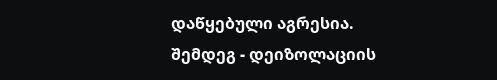დაწყებული აგრესია.
შემდეგ - დეიზოლაციის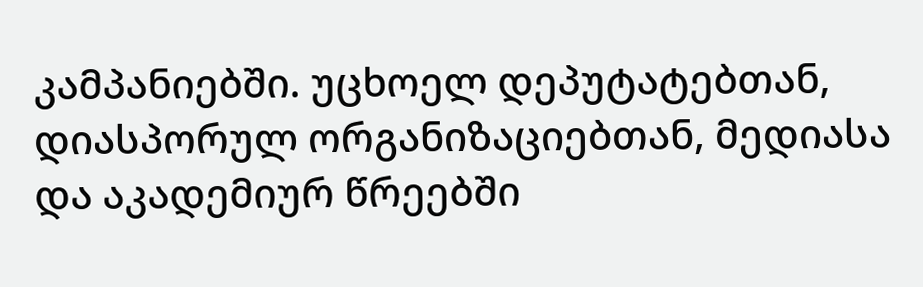კამპანიებში. უცხოელ დეპუტატებთან, დიასპორულ ორგანიზაციებთან, მედიასა და აკადემიურ წრეებში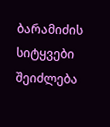ბარამიძის სიტყვები შეიძლება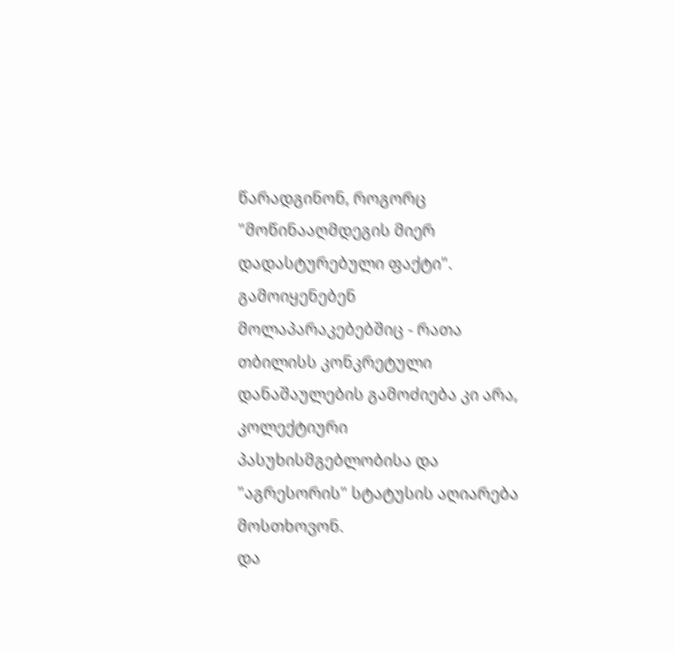წარადგინონ, როგორც "მოწინააღმდეგის მიერ დადასტურებული ფაქტი".
გამოიყენებენ მოლაპარაკებებშიც - რათა თბილისს კონკრეტული დანაშაულების გამოძიება კი არა, კოლექტიური პასუხისმგებლობისა და "აგრესორის" სტატუსის აღიარება მოსთხოვონ.
და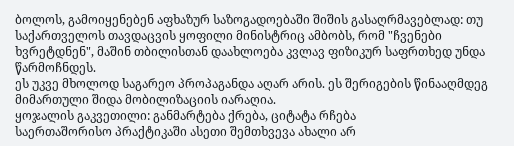ბოლოს, გამოიყენებენ აფხაზურ საზოგადოებაში შიშის გასაღრმავებლად: თუ საქართველოს თავდაცვის ყოფილი მინისტრიც ამბობს, რომ "ჩვენები ხვრეტდნენ", მაშინ თბილისთან დაახლოება კვლავ ფიზიკურ საფრთხედ უნდა წარმოჩნდეს.
ეს უკვე მხოლოდ საგარეო პროპაგანდა აღარ არის. ეს შერიგების წინააღმდეგ მიმართული შიდა მობილიზაციის იარაღია.
ყოჯალის გაკვეთილი: განმარტება ქრება, ციტატა რჩება
საერთაშორისო პრაქტიკაში ასეთი შემთხვევა ახალი არ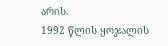არის.
1992 წლის ყოჯალის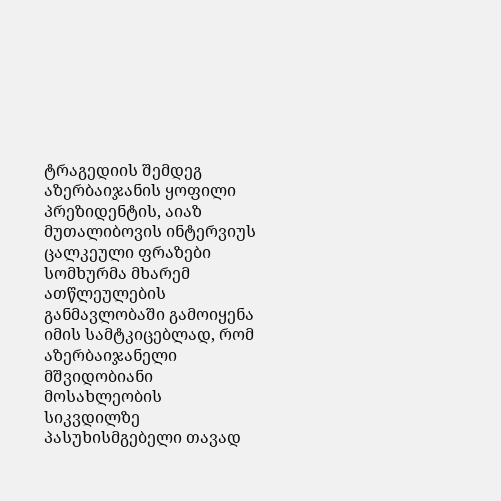ტრაგედიის შემდეგ აზერბაიჯანის ყოფილი პრეზიდენტის, აიაზ მუთალიბოვის ინტერვიუს ცალკეული ფრაზები სომხურმა მხარემ ათწლეულების განმავლობაში გამოიყენა იმის სამტკიცებლად, რომ აზერბაიჯანელი მშვიდობიანი მოსახლეობის სიკვდილზე პასუხისმგებელი თავად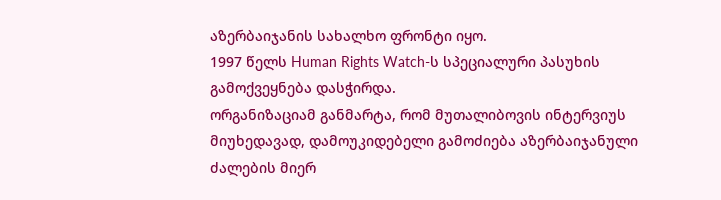აზერბაიჯანის სახალხო ფრონტი იყო.
1997 წელს Human Rights Watch-ს სპეციალური პასუხის გამოქვეყნება დასჭირდა.
ორგანიზაციამ განმარტა, რომ მუთალიბოვის ინტერვიუს მიუხედავად, დამოუკიდებელი გამოძიება აზერბაიჯანული ძალების მიერ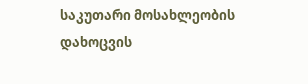საკუთარი მოსახლეობის დახოცვის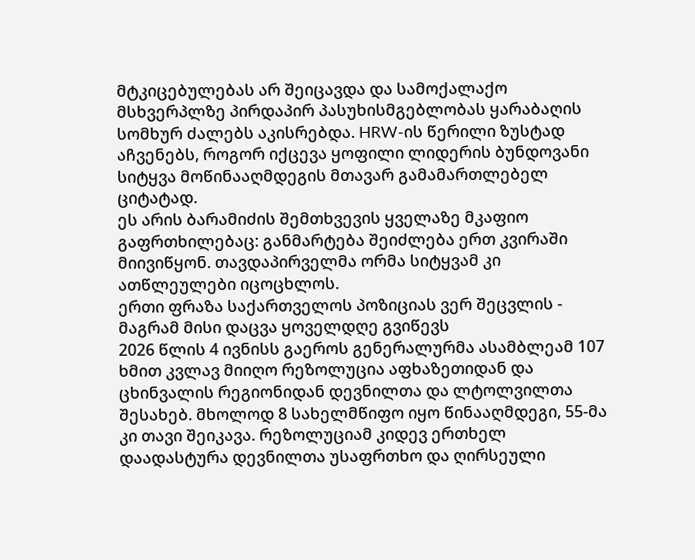მტკიცებულებას არ შეიცავდა და სამოქალაქო მსხვერპლზე პირდაპირ პასუხისმგებლობას ყარაბაღის სომხურ ძალებს აკისრებდა. HRW-ის წერილი ზუსტად აჩვენებს, როგორ იქცევა ყოფილი ლიდერის ბუნდოვანი სიტყვა მოწინააღმდეგის მთავარ გამამართლებელ ციტატად.
ეს არის ბარამიძის შემთხვევის ყველაზე მკაფიო გაფრთხილებაც: განმარტება შეიძლება ერთ კვირაში მიივიწყონ. თავდაპირველმა ორმა სიტყვამ კი ათწლეულები იცოცხლოს.
ერთი ფრაზა საქართველოს პოზიციას ვერ შეცვლის - მაგრამ მისი დაცვა ყოველდღე გვიწევს
2026 წლის 4 ივნისს გაეროს გენერალურმა ასამბლეამ 107 ხმით კვლავ მიიღო რეზოლუცია აფხაზეთიდან და ცხინვალის რეგიონიდან დევნილთა და ლტოლვილთა შესახებ. მხოლოდ 8 სახელმწიფო იყო წინააღმდეგი, 55-მა კი თავი შეიკავა. რეზოლუციამ კიდევ ერთხელ დაადასტურა დევნილთა უსაფრთხო და ღირსეული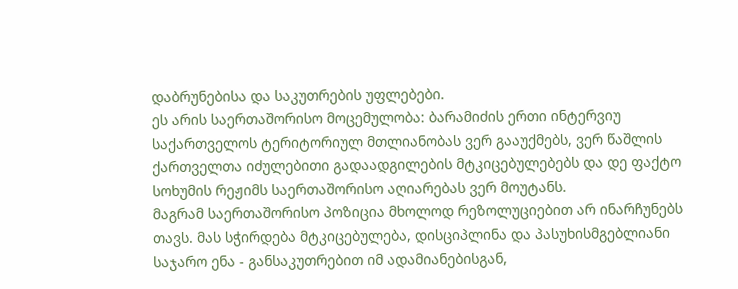დაბრუნებისა და საკუთრების უფლებები.
ეს არის საერთაშორისო მოცემულობა: ბარამიძის ერთი ინტერვიუ საქართველოს ტერიტორიულ მთლიანობას ვერ გააუქმებს, ვერ წაშლის ქართველთა იძულებითი გადაადგილების მტკიცებულებებს და დე ფაქტო სოხუმის რეჟიმს საერთაშორისო აღიარებას ვერ მოუტანს.
მაგრამ საერთაშორისო პოზიცია მხოლოდ რეზოლუციებით არ ინარჩუნებს თავს. მას სჭირდება მტკიცებულება, დისციპლინა და პასუხისმგებლიანი საჯარო ენა - განსაკუთრებით იმ ადამიანებისგან,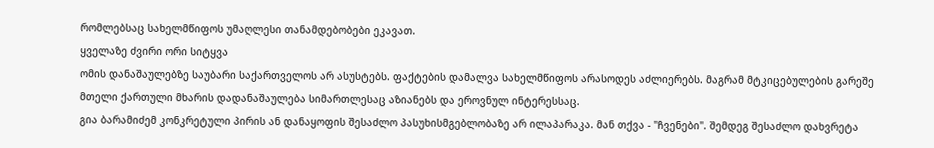რომლებსაც სახელმწიფოს უმაღლესი თანამდებობები ეკავათ.
ყველაზე ძვირი ორი სიტყვა
ომის დანაშაულებზე საუბარი საქართველოს არ ასუსტებს. ფაქტების დამალვა სახელმწიფოს არასოდეს აძლიერებს. მაგრამ მტკიცებულების გარეშე მთელი ქართული მხარის დადანაშაულება სიმართლესაც აზიანებს და ეროვნულ ინტერესსაც.
გია ბარამიძემ კონკრეტული პირის ან დანაყოფის შესაძლო პასუხისმგებლობაზე არ ილაპარაკა. მან თქვა - "ჩვენები". შემდეგ შესაძლო დახვრეტა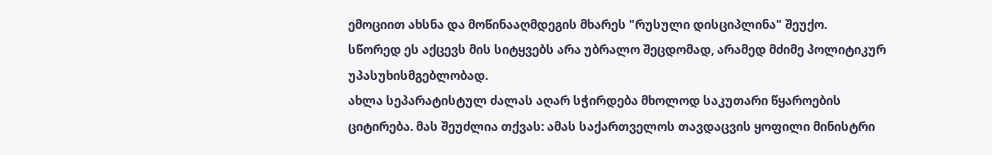ემოციით ახსნა და მოწინააღმდეგის მხარეს "რუსული დისციპლინა" შეუქო.
სწორედ ეს აქცევს მის სიტყვებს არა უბრალო შეცდომად, არამედ მძიმე პოლიტიკურ უპასუხისმგებლობად.
ახლა სეპარატისტულ ძალას აღარ სჭირდება მხოლოდ საკუთარი წყაროების ციტირება. მას შეუძლია თქვას: ამას საქართველოს თავდაცვის ყოფილი მინისტრი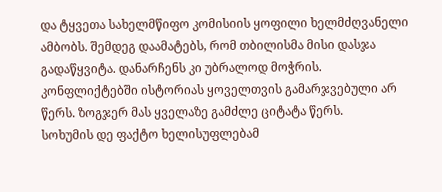და ტყვეთა სახელმწიფო კომისიის ყოფილი ხელმძღვანელი ამბობს. შემდეგ დაამატებს, რომ თბილისმა მისი დასჯა გადაწყვიტა. დანარჩენს კი უბრალოდ მოჭრის.
კონფლიქტებში ისტორიას ყოველთვის გამარჯვებული არ წერს. ზოგჯერ მას ყველაზე გამძლე ციტატა წერს.
სოხუმის დე ფაქტო ხელისუფლებამ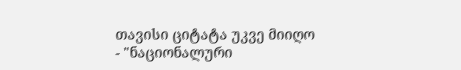თავისი ციტატა უკვე მიიღო - "ნაციონალური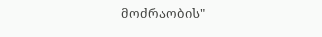მოძრაობის"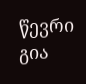წევრი გია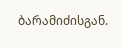ბარამიძისგან.